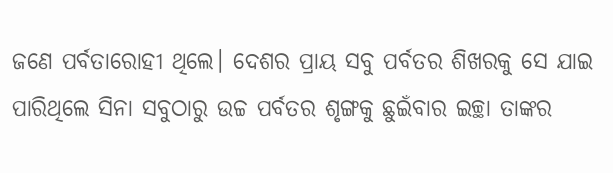ଜଣେ ପର୍ବତାରୋହୀ ଥିଲେ। ଦେଶର ପ୍ରାୟ ସବୁ ପର୍ବତର ଶିଖରକୁ ସେ ଯାଇ ପାରିଥିଲେ ସିନା ସବୁଠାରୁ ଉଚ୍ଚ ପର୍ବତର ଶୃଙ୍ଗକୁ ଛୁଇଁବାର ଇଚ୍ଛା ତାଙ୍କର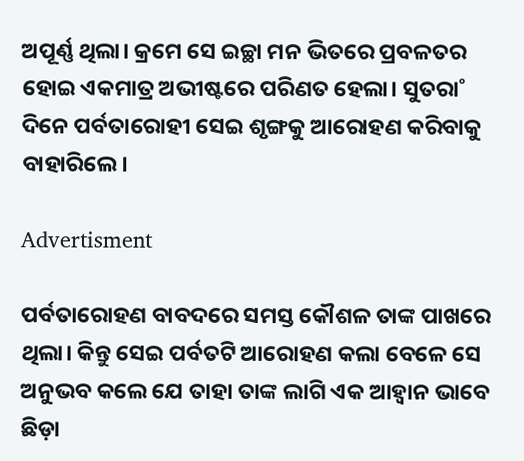ଅପୂର୍ଣ୍ଣ ଥିଲା। କ୍ରମେ ସେ ଇଚ୍ଛା ମନ ଭିତରେ ପ୍ରବଳତର ହୋଇ ଏକମାତ୍ର ଅଭୀଷ୍ଟରେ ପରିଣତ ହେଲା। ସୁତରା˚ ଦିନେ ପର୍ବତାରୋହୀ ସେଇ ଶୃଙ୍ଗକୁ ଆରୋହଣ କରିବାକୁ ବାହାରିଲେ।

Advertisment

ପର୍ବତାରୋହଣ ବାବଦରେ ସମସ୍ତ କୌଶଳ ତାଙ୍କ ପାଖରେ ଥିଲା। କିନ୍ତୁ ସେଇ ପର୍ବତଟି ଆରୋହଣ କଲା ବେଳେ ସେ ଅନୁଭବ କଲେ ଯେ ତାହା ତାଙ୍କ ଲାଗି ଏକ ଆହ୍ବାନ ଭାବେ ଛିଡ଼ା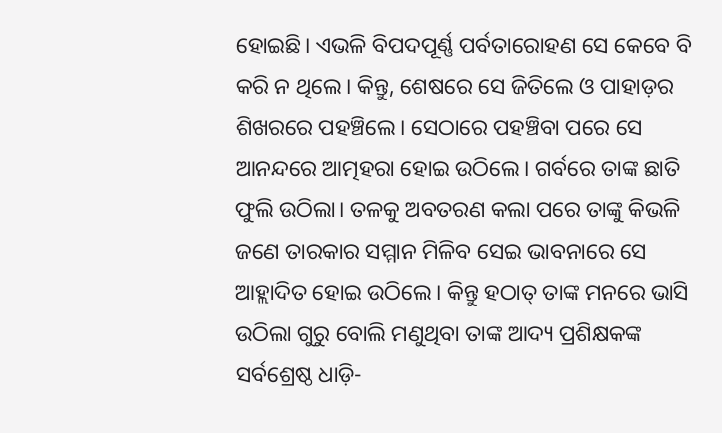ହୋଇଛି। ଏଭଳି ବିପଦପୂର୍ଣ୍ଣ ପର୍ବତାରୋହଣ ସେ କେବେ ବି କରି ନ ଥିଲେ। କିନ୍ତୁ, ଶେଷରେ ସେ ଜିତିଲେ ଓ ପାହାଡ଼ର ଶିଖରରେ ପହଞ୍ଚିଲେ। ସେଠାରେ ପହଞ୍ଚିବା ପରେ ସେ ଆନନ୍ଦରେ ଆତ୍ମହରା ହୋଇ ଉଠିଲେ। ଗର୍ବରେ ତାଙ୍କ ଛାତି ଫୁଲି ଉଠିଲା। ତଳକୁ ଅବତରଣ କଲା ପରେ ତାଙ୍କୁ କିଭଳି ଜଣେ ତାରକାର ସମ୍ମାନ ମିଳିବ ସେଇ ଭାବନାରେ ସେ ଆହ୍ଲାଦିତ ହୋଇ ଉଠିଲେ। କିନ୍ତୁ ହଠାତ୍‌ ତାଙ୍କ ମନରେ ଭାସି ଉଠିଲା ଗୁରୁ ବୋଲି ମଣୁଥିବା ତାଙ୍କ ଆଦ୍ୟ ପ୍ରଶିକ୍ଷକଙ୍କ ସର୍ବଶ୍ରେଷ୍ଠ ଧାଡ଼ି-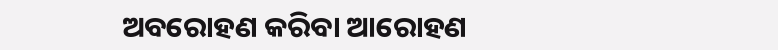ଅବରୋହଣ କରିବା ଆରୋହଣ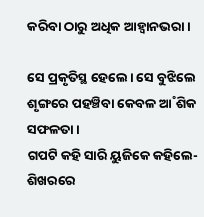କରିବା ଠାରୁ ଅଧିକ ଆହ୍ବାନଭରା।

ସେ ପ୍ରକୃତିସ୍ଥ ହେଲେ। ସେ ବୁଝିଲେ ଶୃଙ୍ଗରେ ପହଞ୍ଚିବା କେବଳ ଆ˚ଶିକ ସଫଳତା।
ଗପଟି କହି ସାରି ୟୁଜିକେ କହିଲେ- ଶିଖରରେ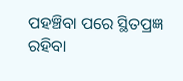ପହଞ୍ଚିବା ପରେ ସ୍ଥିତପ୍ରଜ୍ଞ ରହିବା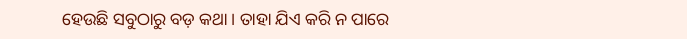ହେଉଛି ସବୁଠାରୁ ବଡ଼ କଥା। ତାହା ଯିଏ କରି ନ ପାରେ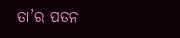ତା’ର ପତନ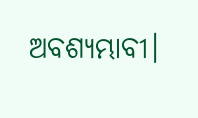ଅବଶ୍ୟମ୍ଭାବୀ।